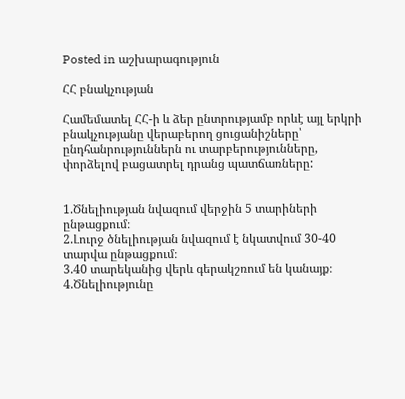Posted in աշխարագություն

ՀՀ բնակչության

Համեմատել ՀՀ-ի և ձեր ընտրությամբ որևէ այլ երկրի բնակչությանը վերաբերող ցուցանիշները՝ ընդհանրություններն ու տարբերությունները, փորձելով բացատրել դրանց պատճառները:


1.Ծնելիության նվազում վերջին 5 տարիների ընթացքում։
2.Լուրջ ծնելիության նվազում է նկատվում 30-40 տարվա ընթացքում։
3.40 տարեկանից վերև գերակշռում են կանայք։
4.Ծնելիությունը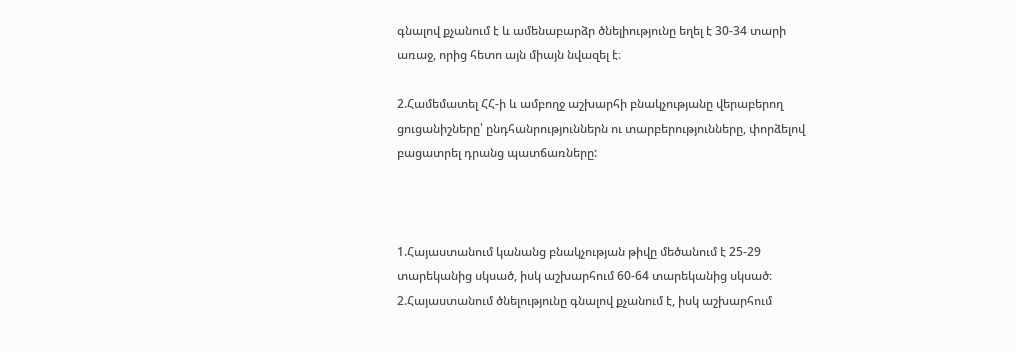գնալով քչանում է և ամենաբարձր ծնելիությունը եղել է 30-34 տարի առաջ, որից հետո այն միայն նվազել է։

2.Համեմատել ՀՀ-ի և ամբողջ աշխարհի բնակչությանը վերաբերող ցուցանիշները՝ ընդհանրություններն ու տարբերությունները, փորձելով բացատրել դրանց պատճառները:



1.Հայաստանում կանանց բնակչության թիվը մեծանում է 25-29 տարեկանից սկսած, իսկ աշխարհում 60-64 տարեկանից սկսած։
2.Հայաստանում ծնելությունը գնալով քչանում է, իսկ աշխարհում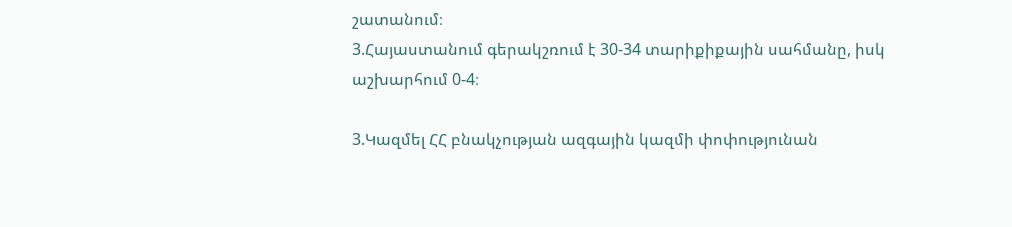շատանում։
3.Հայաստանում գերակշռում է 30-34 տարիքիքային սահմանը, իսկ աշխարհում 0-4։

3.Կազմել ՀՀ բնակչության ազգային կազմի փոփությունան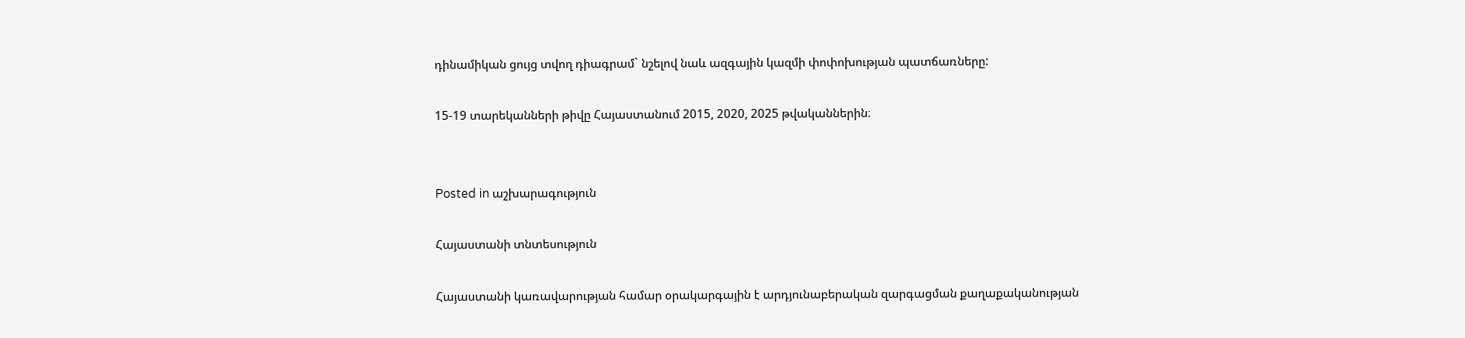դինամիկան ցույց տվող դիագրամ` նշելով նաև ազգային կազմի փոփոխության պատճառները:

15-19 տարեկանների թիվը Հայաստանում 2015, 2020, 2025 թվականներին։


Posted in աշխարագություն

Հայաստանի տնտեսություն

Հայաստանի կառավարության համար օրակարգային է արդյունաբերական զարգացման քաղաքականության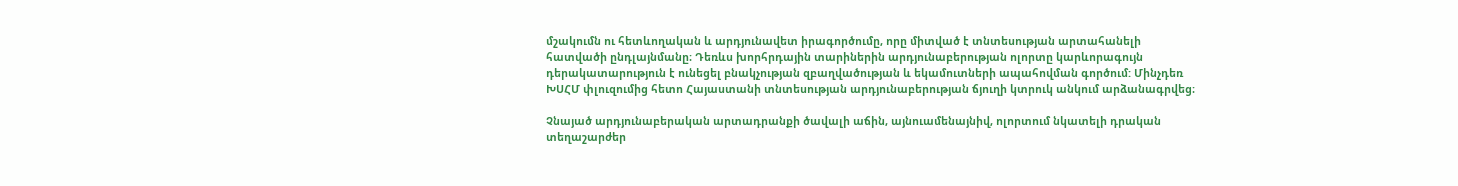մշակումն ու հետևողական և արդյունավետ իրագործումը, որը միտված է տնտեսության արտահանելի հատվածի ընդլայնմանը։ Դեռևս խորհրդային տարիներին արդյունաբերության ոլորտը կարևորագույն դերակատարություն է ունեցել բնակչության զբաղվածության և եկամուտների ապահովման գործում: Մինչդեռ ԽՍՀՄ փլուզումից հետո Հայաստանի տնտեսության արդյունաբերության ճյուղի կտրուկ անկում արձանագրվեց։

Չնայած արդյունաբերական արտադրանքի ծավալի աճին, այնուամենայնիվ, ոլորտում նկատելի դրական տեղաշարժեր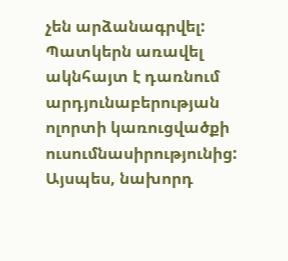չեն արձանագրվել: Պատկերն առավել ակնհայտ է դառնում արդյունաբերության ոլորտի կառուցվածքի ուսումնասիրությունից: Այսպես, նախորդ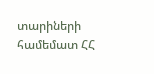տարիների համեմատ ՀՀ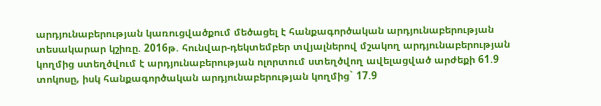արդյունաբերության կառուցվածքում մեծացել է հանքագործական արդյունաբերության տեսակարար կշիռը. 2016թ. հունվար-դեկտեմբեր տվյալներով մշակող արդյունաբերության կողմից ստեղծվում է արդյունաբերության ոլորտում ստեղծվող ավելացված արժեքի 61.9 տոկոսը, իսկ հանքագործական արդյունաբերության կողմից` 17.9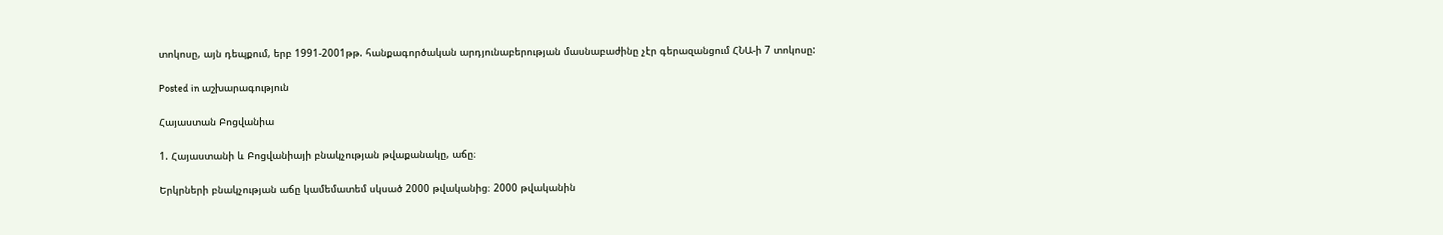տոկոսը, այն դեպքում, երբ 1991-2001թթ. հանքագործական արդյունաբերության մասնաբաժինը չէր գերազանցում ՀՆԱ-ի 7 տոկոսը:

Posted in աշխարագություն

Հայաստան Բոցվանիա

1. Հայաստանի և Բոցվանիայի բնակչության թվաքանակը, աճը։

Երկրների բնակչության աճը կամեմատեմ սկսած 2000 թվականից։ 2000 թվականին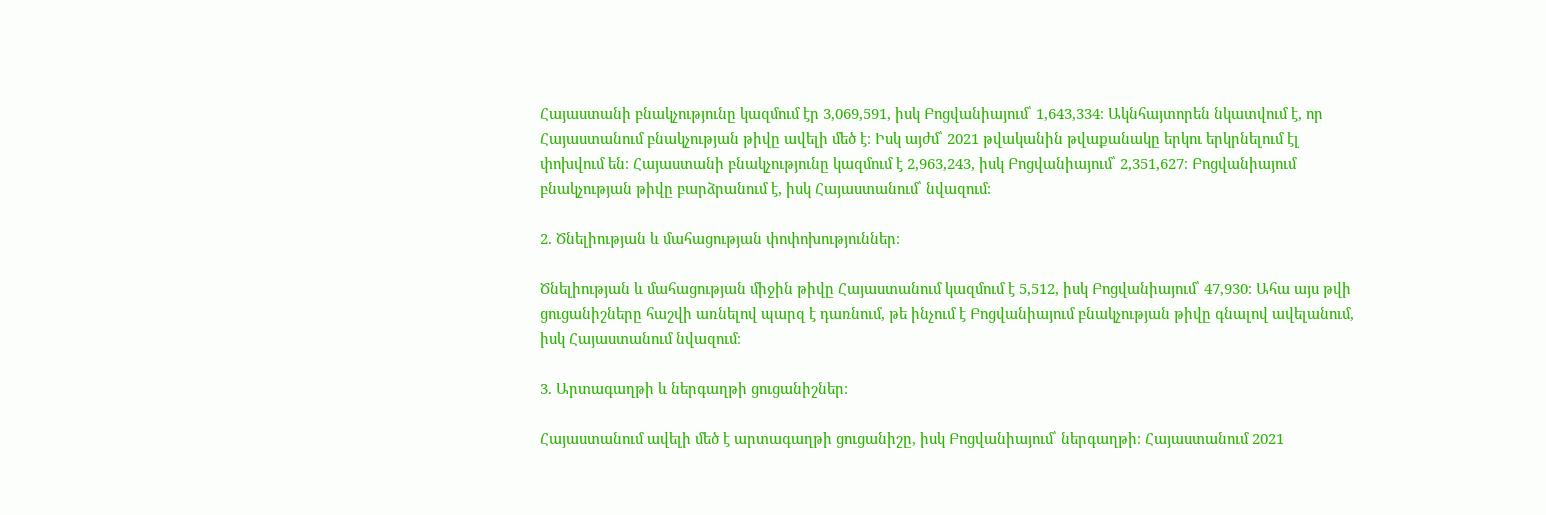Հայաստանի բնակչությունը կազմում էր 3,069,591, իսկ Բոցվանիայում՝ 1,643,334։ Ակնհայտորեն նկատվում է, որ Հայաստանում բնակչության թիվը ավելի մեծ է։ Իսկ այժմ՝ 2021 թվականին թվաքանակը երկու երկրնելում էլ փոխվում են։ Հայաստանի բնակչությունը կազմում է 2,963,243, իսկ Բոցվանիայում՝ 2,351,627։ Բոցվանիայում բնակչության թիվը բարձրանում է, իսկ Հայաստանում՝ նվազում։

2. Ծնելիության և մահացության փոփոխություններ։

Ծնելիության և մահացության միջին թիվը Հայաստանում կազմում է 5,512, իսկ Բոցվանիայում՝ 47,930։ Ահա այս թվի ցուցանիշները հաշվի առնելով պարզ է դառնում, թե ինչում է Բոցվանիայում բնակչության թիվը գնալով ավելանում, իսկ Հայաստանում նվազում։

3. Արտագաղթի և ներգաղթի ցուցանիշներ։

Հայաստանում ավելի մեծ է արտագաղթի ցուցանիշը, իսկ Բոցվանիայում՝ ներգաղթի։ Հայաստանում 2021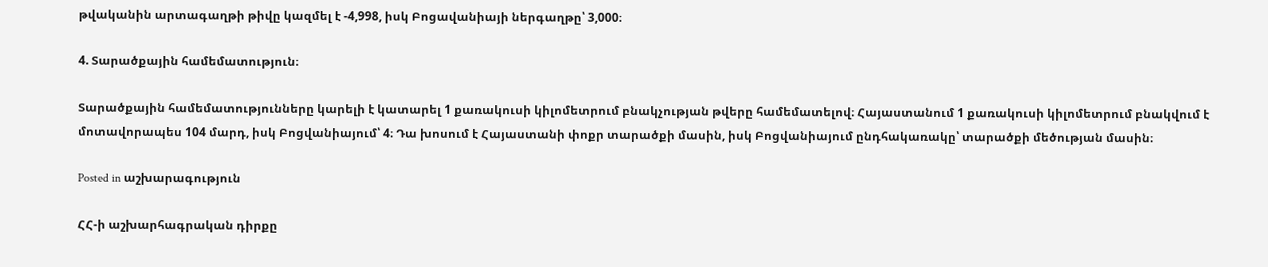թվականին արտագաղթի թիվը կազմել է -4,998, իսկ Բոցավանիայի ներգաղթը՝ 3,000։

4. Տարածքային համեմատություն։

Տարածքային համեմատությունները կարելի է կատարել 1 քառակուսի կիլոմետրում բնակչության թվերը համեմատելով։ Հայաստանում 1 քառակուսի կիլոմետրում բնակվում է մոտավորապես 104 մարդ, իսկ Բոցվանիայում՝ 4։ Դա խոսում է Հայաստանի փոքր տարածքի մասին, իսկ Բոցվանիայում ընդհակառակը՝ տարածքի մեծության մասին։

Posted in աշխարագություն

ՀՀ-ի աշխարհագրական դիրքը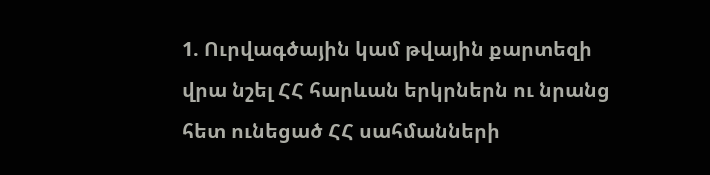1. Ուրվագծային կամ թվային քարտեզի վրա նշել ՀՀ հարևան երկրներն ու նրանց հետ ունեցած ՀՀ սահմանների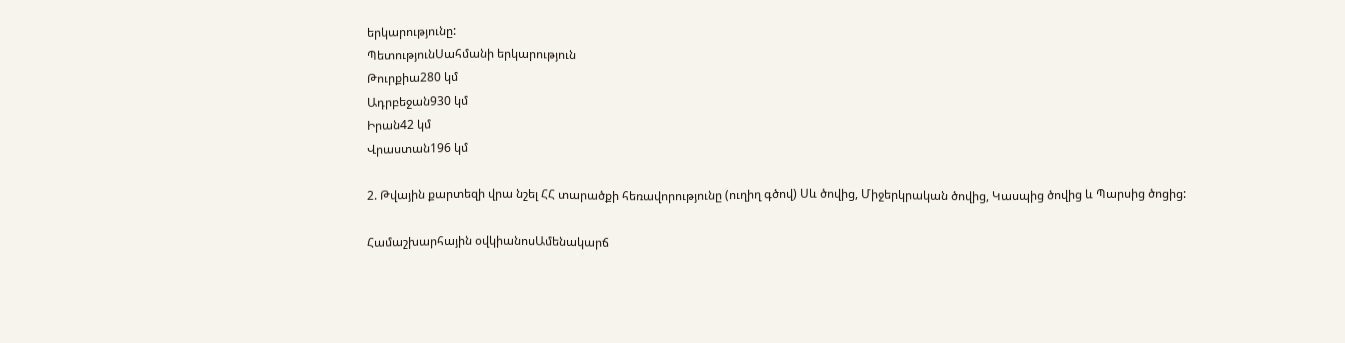երկարությունը:
ՊետությունՍահմանի երկարություն
Թուրքիա280 կմ
Ադրբեջան930 կմ
Իրան42 կմ
Վրաստան196 կմ

2. Թվային քարտեզի վրա նշել ՀՀ տարածքի հեռավորությունը (ուղիղ գծով) Սև ծովից, Միջերկրական ծովից, Կասպից ծովից և Պարսից ծոցից:

Համաշխարհային օվկիանոսԱմենակարճ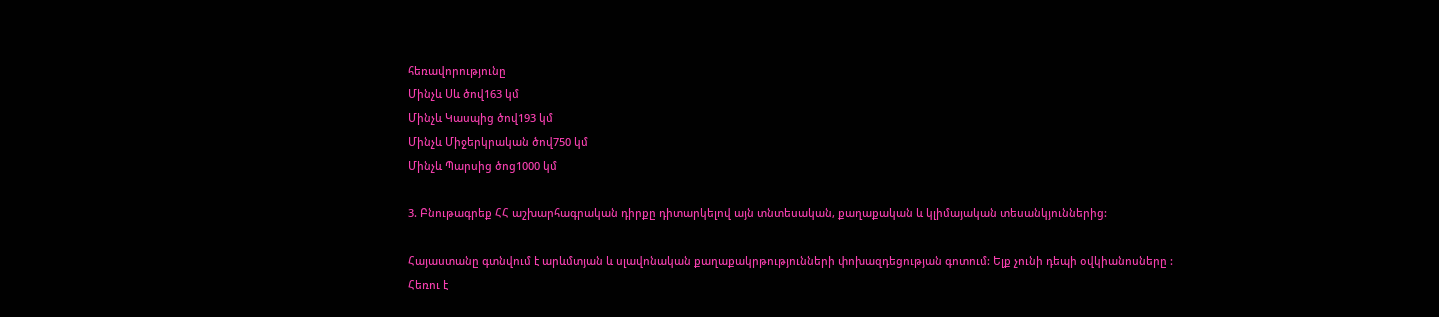հեռավորությունը
Մինչև Սև ծով163 կմ
Մինչև Կասպից ծով193 կմ
Մինչև Միջերկրական ծով750 կմ
Մինչև Պարսից ծոց1000 կմ

3. Բնութագրեք ՀՀ աշխարհագրական դիրքը դիտարկելով այն տնտեսական, քաղաքական և կլիմայական տեսանկյուններից:

Հայաստանը գտնվում է արևմտյան և սլավոնական քաղաքակրթությունների փոխազդեցության գոտում: Ելք չունի դեպի օվկիանոսները : Հեռու է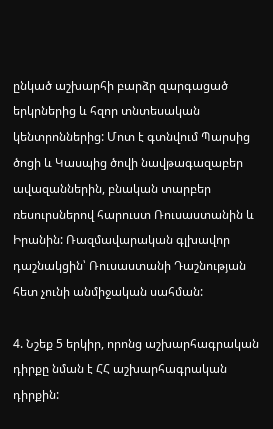ընկած աշխարհի բարձր զարգացած երկրներից և հզոր տնտեսական կենտրոններից: Մոտ է գտնվում Պարսից ծոցի և Կասպից ծովի նավթագազաբեր ավազաններին, բնական տարբեր ռեսուրսներով հարուստ Ռուսաստանին և Իրանին: Ռազմավարական գլխավոր դաշնակցին՝ Ռուսաստանի Դաշնության հետ չունի անմիջական սահման:

4. Նշեք 5 երկիր, որոնց աշխարհագրական դիրքը նման է ՀՀ աշխարհագրական դիրքին: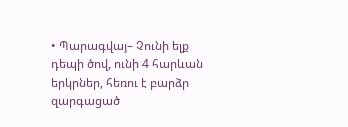• Պարագվայ– Չունի ելք դեպի ծով, ունի 4 հարևան երկրներ, հեռու է բարձր զարգացած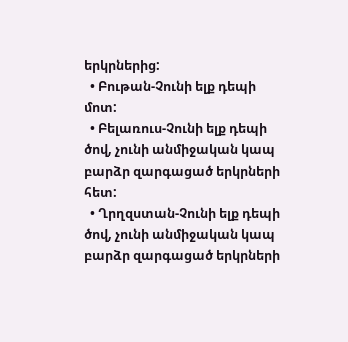երկրներից:
  • Բութան-Չունի ելք դեպի մոտ:
  • Բելառուս-Չունի ելք դեպի ծով, չունի անմիջական կապ բարձր զարգացած երկրների հետ:
  • Ղրղզստան-Չունի ելք դեպի ծով, չունի անմիջական կապ բարձր զարգացած երկրների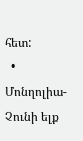հետ:
  • Մոնղոլիա-Չունի ելք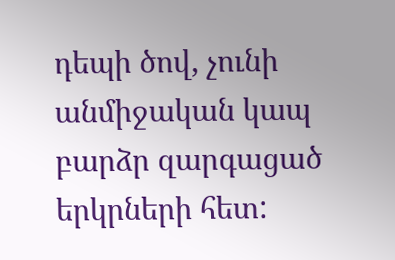դեպի ծով, չունի անմիջական կապ բարձր զարգացած երկրների հետ: